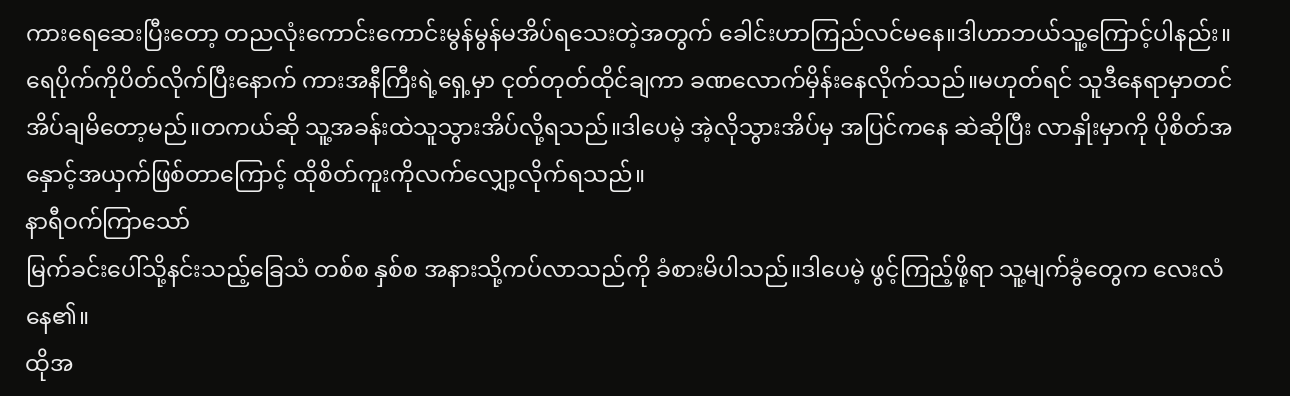ကားရေဆေးပြီးတော့ တညလုံးကောင်းကောင်းမွန်မွန်မအိပ်ရသေးတဲ့အတွက် ခေါင်းဟာကြည်လင်မနေ။ဒါဟာဘယ်သူ့ကြောင့်ပါနည်း။
ရေပိုက်ကိုပိတ်လိုက်ပြီးနောက် ကားအနီကြီးရဲ့ရှေ့မှာ ငုတ်တုတ်ထိုင်ချကာ ခဏလောက်မှိန်းနေလိုက်သည်။မဟုတ်ရင် သူဒီနေရာမှာတင် အိပ်ချမိတော့မည်။တကယ်ဆို သူ့အခန်းထဲသူသွားအိပ်လို့ရသည်။ဒါပေမဲ့ အဲ့လိုသွားအိပ်မှ အပြင်ကနေ ဆဲဆိုပြီး လာနှိုးမှာကို ပိုစိတ်အနှောင့်အယှက်ဖြစ်တာကြောင့် ထိုစိတ်ကူးကိုလက်လျှော့လိုက်ရသည်။
နာရီဝက်ကြာသော်
မြက်ခင်းပေါ်သို့နင်းသည့်ခြေသံ တစ်စ နှစ်စ အနားသို့ကပ်လာသည်ကို ခံစားမိပါသည်။ဒါပေမဲ့ ဖွင့်ကြည့်ဖို့ရာ သူ့မျက်ခွံတွေက လေးလံနေ၏။
ထိုအ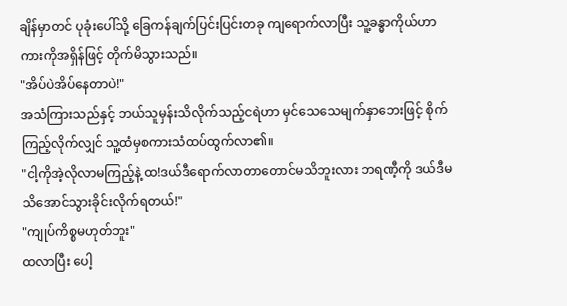ချိန်မှာတင် ပုခုံးပေါ်သို့ ခြေကန်ချက်ပြင်းပြင်းတခု ကျရောက်လာပြီး သူ့ခန္ဓာကိုယ်ဟာ ကားကိုအရှိန်ဖြင့် တိုက်မိသွားသည်။
"အိပ်ပဲအိပ်နေတာပဲ!"
အသံကြားသည်နှင့် ဘယ်သူမှန်းသိလိုက်သည့်ငရဲဟာ မှင်သေသေမျက်နှာဘေးဖြင့် စိုက်ကြည့်လိုက်လျှင် သူ့ထံမှစကားသံထပ်ထွက်လာ၏။
"ငါ့ကိုအဲ့လိုလာမကြည့်နဲ့ ထ!ဒယ်ဒီရောက်လာတာတောင်မသိဘူးလား ဘရဏီ့ကို ဒယ်ဒီမသိအောင်သွားခိုင်းလိုက်ရတယ်!"
"ကျုပ်ကိစ္စမဟုတ်ဘူး"
ထလာပြီး ပေါ့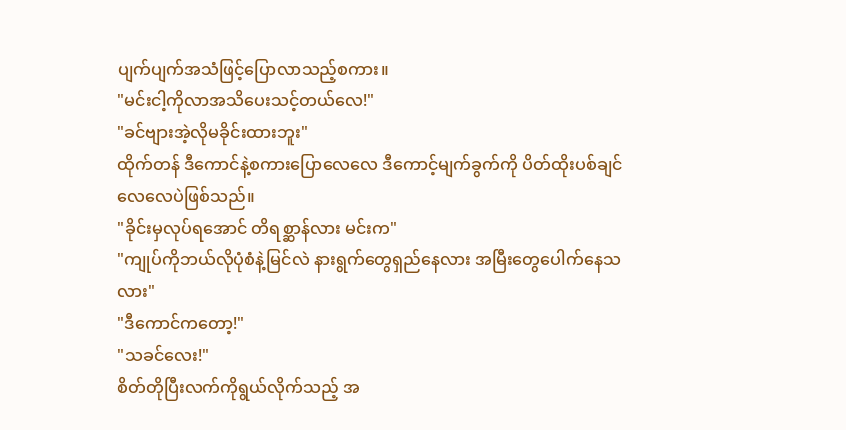ပျက်ပျက်အသံဖြင့်ပြောလာသည့်စကား။
"မင်းငါ့ကိုလာအသိပေးသင့်တယ်လေ!"
"ခင်ဗျားအဲ့လိုမခိုင်းထားဘူး"
ထိုက်တန် ဒီကောင်နဲ့စကားပြောလေလေ ဒီကောင့်မျက်ခွက်ကို ပိတ်ထိုးပစ်ချင်လေလေပဲဖြစ်သည်။
"ခိုင်းမှလုပ်ရအောင် တိရစ္ဆာန်လား မင်းက"
"ကျုပ်ကိုဘယ်လိုပုံစံနဲ့မြင်လဲ နားရွက်တွေရှည်နေလား အမြီးတွေပေါက်နေသလား"
"ဒီကောင်ကတော့!"
"သခင်လေး!"
စိတ်တိုပြီးလက်ကိုရွယ်လိုက်သည့် အ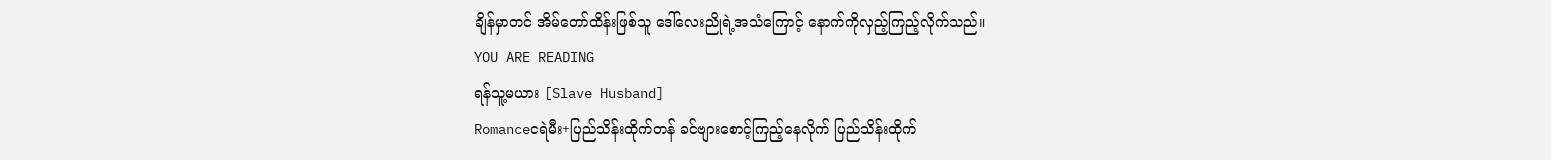ချိန်မှာတင် အိမ်တော်ထိန်းဖြစ်သူ ဒေါ်လေးညိုရဲ့အသံကြောင့် နောက်ကိုလှည့်ကြည့်လိုက်သည်။
YOU ARE READING
ရန်သူ့မယား [Slave Husband]
Romanceငရဲမီး+ပြည်သိန်းထိုက်တန် ခင်ဗျားစောင့်ကြည့်နေလိုက် ပြည်သိန်းထိုက်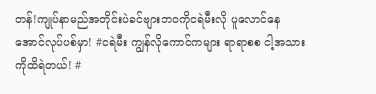တန်!ကျုပ်နာမည်အတိုင်းပဲခင်ဗျားဘဝကိုငရဲမီးလို ပူလောင်နေအောင်လုပ်ပစ်မှာ! #ငရဲမီး ကျွန်လိုကောင်ကများ ရာရာစစ ငါ့အသားကိုထိရဲတယ်! #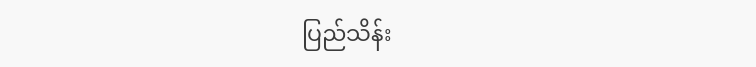ပြည်သိန်း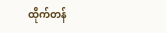ထိုက်တန်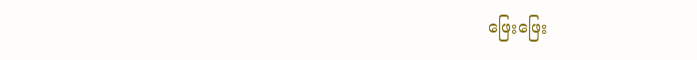ဖြေးဖြေး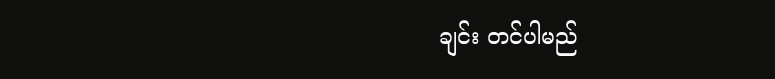ချင်း တင်ပါမည်